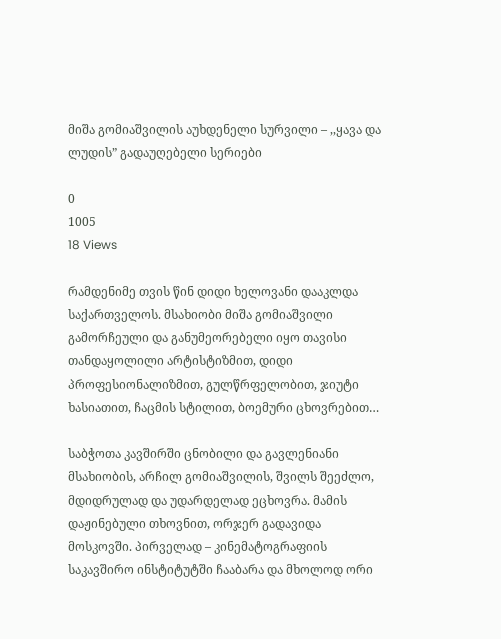მიშა გომიაშვილის აუხდენელი სურვილი – ,,ყავა და ლუდის” გადაუღებელი სერიები

0
1005
18 Views

რამდენიმე თვის წინ დიდი ხელოვანი დააკლდა საქართველოს. მსახიობი მიშა გომიაშვილი გამორჩეული და განუმეორებელი იყო თავისი თანდაყოლილი არტისტიზმით, დიდი პროფესიონალიზმით, გულწრფელობით, ჯიუტი ხასიათით, ჩაცმის სტილით, ბოემური ცხოვრებით…

საბჭოთა კავშირში ცნობილი და გავლენიანი მსახიობის, არჩილ გომიაშვილის, შვილს შეეძლო, მდიდრულად და უდარდელად ეცხოვრა. მამის დაჟინებული თხოვნით, ორჯერ გადავიდა მოსკოვში. პირველად – კინემატოგრაფიის საკავშირო ინსტიტუტში ჩააბარა და მხოლოდ ორი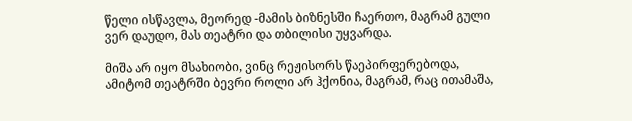წელი ისწავლა, მეორედ -მამის ბიზნესში ჩაერთო, მაგრამ გული ვერ დაუდო, მას თეატრი და თბილისი უყვარდა.

მიშა არ იყო მსახიობი, ვინც რეჟისორს წაეპირფერებოდა, ამიტომ თეატრში ბევრი როლი არ ჰქონია, მაგრამ, რაც ითამაშა,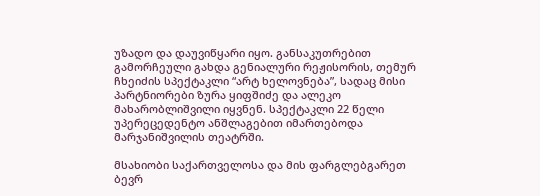უზადო და დაუვიწყარი იყო. განსაკუთრებით გამორჩეული გახდა გენიალური რეჟისორის, თემურ ჩხეიძის სპექტაკლი “არტ ხელოვნება”, სადაც მისი პარტნიორები ზურა ყიფშიძე და ალეკო მახარობლიშვილი იყვნენ. სპექტაკლი 22 წელი უპერეცედენტო ანშლაგებით იმართებოდა მარჯანიშვილის თეატრში.

მსახიობი საქართველოსა და მის ფარგლებგარეთ ბევრ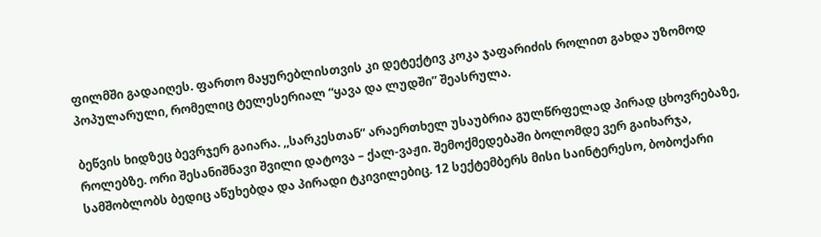ფილმში გადაიღეს. ფართო მაყურებლისთვის კი დეტექტივ კოკა ჯაფარიძის როლით გახდა უზომოდ პოპულარული, რომელიც ტელესერიალ “ყავა და ლუდში” შეასრულა.

ბეწვის ხიდზეც ბევრჯერ გაიარა. ,,სარკესთან” არაერთხელ უსაუბრია გულწრფელად პირად ცხოვრებაზე, როლებზე. ორი შესანიშნავი შვილი დატოვა – ქალ-ვაჟი. შემოქმედებაში ბოლომდე ვერ გაიხარჯა, სამშობლობს ბედიც აწუხებდა და პირადი ტკივილებიც. 12 სექტემბერს მისი საინტერესო, ბობოქარი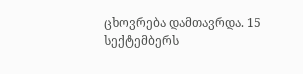ცხოვრება დამთავრდა. 15 სექტემბერს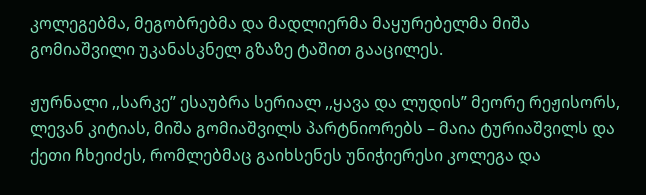კოლეგებმა, მეგობრებმა და მადლიერმა მაყურებელმა მიშა გომიაშვილი უკანასკნელ გზაზე ტაშით გააცილეს.

ჟურნალი ,,სარკე” ესაუბრა სერიალ ,,ყავა და ლუდის” მეორე რეჟისორს, ლევან კიტიას, მიშა გომიაშვილს პარტნიორებს – მაია ტურიაშვილს და ქეთი ჩხეიძეს, რომლებმაც გაიხსენეს უნიჭიერესი კოლეგა და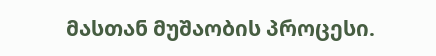მასთან მუშაობის პროცესი.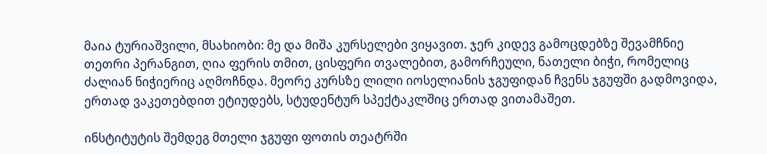მაია ტურიაშვილი, მსახიობი: მე და მიშა კურსელები ვიყავით. ჯერ კიდევ გამოცდებზე შევამჩნიე თეთრი პერანგით, ღია ფერის თმით, ცისფერი თვალებით, გამორჩეული, ნათელი ბიჭი, რომელიც ძალიან ნიჭიერიც აღმოჩნდა. მეორე კურსზე ლილი იოსელიანის ჯგუფიდან ჩვენს ჯგუფში გადმოვიდა, ერთად ვაკეთებდით ეტიუდებს, სტუდენტურ სპექტაკლშიც ერთად ვითამაშეთ.

ინსტიტუტის შემდეგ მთელი ჯგუფი ფოთის თეატრში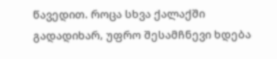წავედით. როცა სხვა ქალაქში გადადიხარ, უფრო შესამჩნევი ხდება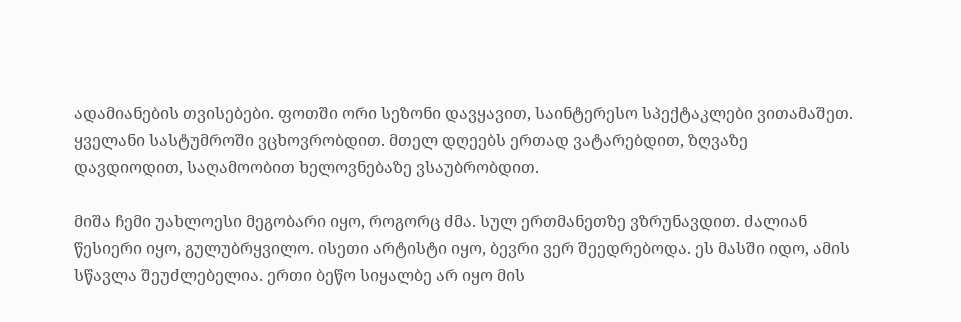ადამიანების თვისებები. ფოთში ორი სეზონი დავყავით, საინტერესო სპექტაკლები ვითამაშეთ. ყველანი სასტუმროში ვცხოვრობდით. მთელ დღეებს ერთად ვატარებდით, ზღვაზე დავდიოდით, საღამოობით ხელოვნებაზე ვსაუბრობდით.

მიშა ჩემი უახლოესი მეგობარი იყო, როგორც ძმა. სულ ერთმანეთზე ვზრუნავდით. ძალიან წესიერი იყო, გულუბრყვილო. ისეთი არტისტი იყო, ბევრი ვერ შეედრებოდა. ეს მასში იდო, ამის სწავლა შეუძლებელია. ერთი ბეწო სიყალბე არ იყო მის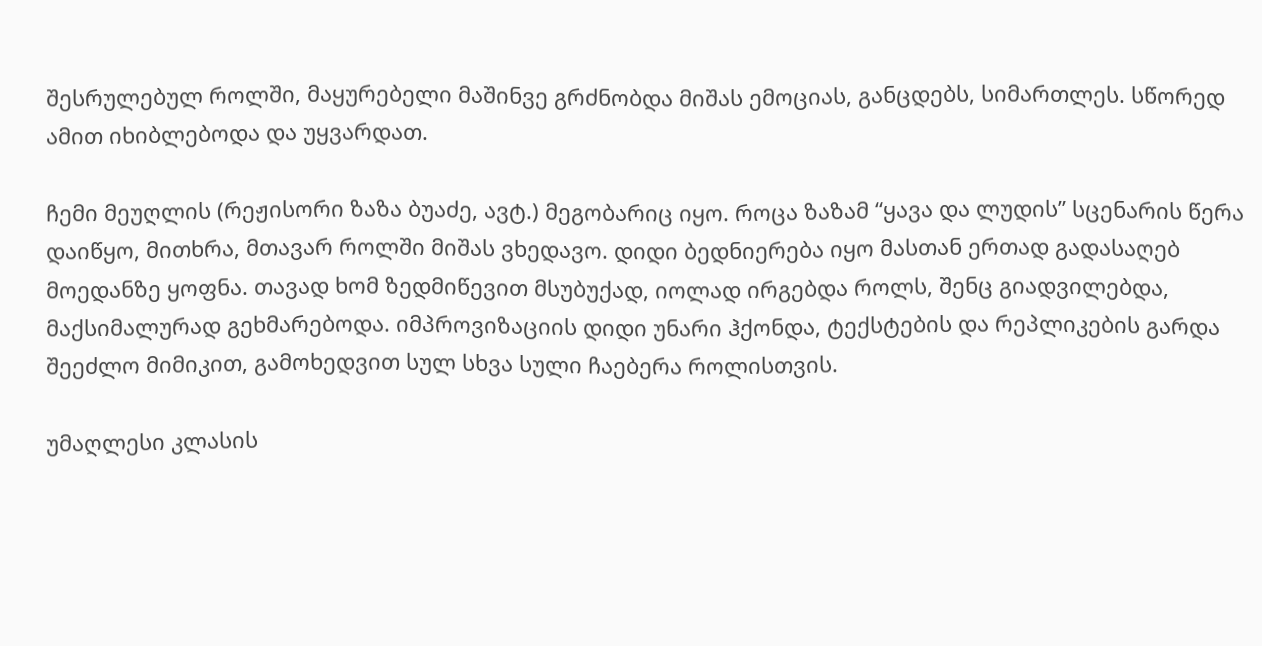შესრულებულ როლში, მაყურებელი მაშინვე გრძნობდა მიშას ემოციას, განცდებს, სიმართლეს. სწორედ ამით იხიბლებოდა და უყვარდათ.

ჩემი მეუღლის (რეჟისორი ზაზა ბუაძე, ავტ.) მეგობარიც იყო. როცა ზაზამ “ყავა და ლუდის” სცენარის წერა დაიწყო, მითხრა, მთავარ როლში მიშას ვხედავო. დიდი ბედნიერება იყო მასთან ერთად გადასაღებ მოედანზე ყოფნა. თავად ხომ ზედმიწევით მსუბუქად, იოლად ირგებდა როლს, შენც გიადვილებდა, მაქსიმალურად გეხმარებოდა. იმპროვიზაციის დიდი უნარი ჰქონდა, ტექსტების და რეპლიკების გარდა შეეძლო მიმიკით, გამოხედვით სულ სხვა სული ჩაებერა როლისთვის.

უმაღლესი კლასის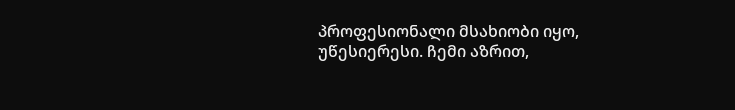პროფესიონალი მსახიობი იყო, უწესიერესი. ჩემი აზრით,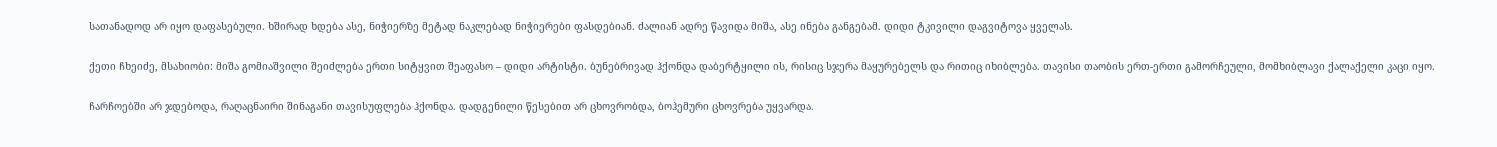სათანადოდ არ იყო დაფასებული. ხშირად ხდება ასე, ნიჭიერზე მეტად ნაკლებად ნიჭიერები ფასდებიან. ძალიან ადრე წავიდა მიშა, ასე ინება განგებამ. დიდი ტკივილი დაგვიტოვა ყველას.

ქეთი ჩხეიძე, მსახიობი: მიშა გომიაშვილი შეიძლება ერთი სიტყვით შეაფასო – დიდი არტისტი. ბუნებრივად ჰქონდა დაბერტყილი ის, რისიც სჯერა მაყურებელს და რითიც იხიბლება. თავისი თაობის ერთ-ერთი გამორჩეული, მომხიბლავი ქალაქელი კაცი იყო.

ჩარჩოებში არ ჯდებოდა, რაღაცნაირი შინაგანი თავისუფლება ჰქონდა. დადგენილი წესებით არ ცხოვრობდა, ბოჰემური ცხოვრება უყვარდა.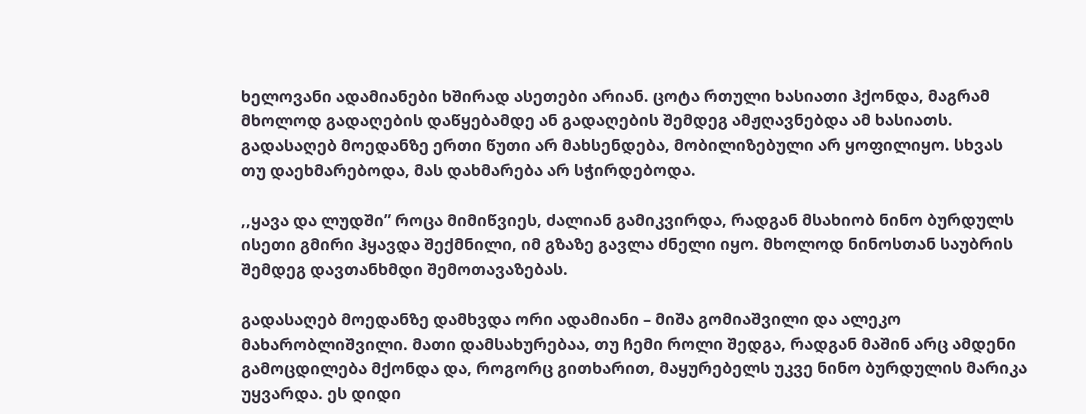ხელოვანი ადამიანები ხშირად ასეთები არიან. ცოტა რთული ხასიათი ჰქონდა, მაგრამ მხოლოდ გადაღების დაწყებამდე ან გადაღების შემდეგ ამჟღავნებდა ამ ხასიათს. გადასაღებ მოედანზე ერთი წუთი არ მახსენდება, მობილიზებული არ ყოფილიყო. სხვას თუ დაეხმარებოდა, მას დახმარება არ სჭირდებოდა.

,,ყავა და ლუდში” როცა მიმიწვიეს, ძალიან გამიკვირდა, რადგან მსახიობ ნინო ბურდულს ისეთი გმირი ჰყავდა შექმნილი, იმ გზაზე გავლა ძნელი იყო. მხოლოდ ნინოსთან საუბრის შემდეგ დავთანხმდი შემოთავაზებას.

გადასაღებ მოედანზე დამხვდა ორი ადამიანი – მიშა გომიაშვილი და ალეკო მახარობლიშვილი. მათი დამსახურებაა, თუ ჩემი როლი შედგა, რადგან მაშინ არც ამდენი გამოცდილება მქონდა და, როგორც გითხარით, მაყურებელს უკვე ნინო ბურდულის მარიკა უყვარდა. ეს დიდი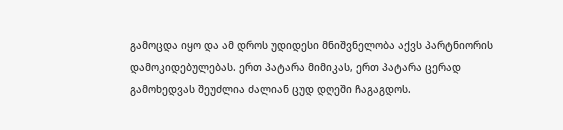გამოცდა იყო და ამ დროს უდიდესი მნიშვნელობა აქვს პარტნიორის დამოკიდებულებას. ერთ პატარა მიმიკას, ერთ პატარა ცერად გამოხედვას შეუძლია ძალიან ცუდ დღეში ჩაგაგდოს.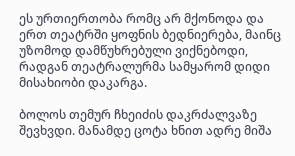ეს ურთიერთობა რომც არ მქონოდა და ერთ თეატრში ყოფნის ბედნიერება, მაინც უზომოდ დამწუხრებული ვიქნებოდი, რადგან თეატრალურმა სამყარომ დიდი მისახიობი დაკარგა.

ბოლოს თემურ ჩხეიძის დაკრძალვაზე შევხვდი. მანამდე ცოტა ხნით ადრე მიშა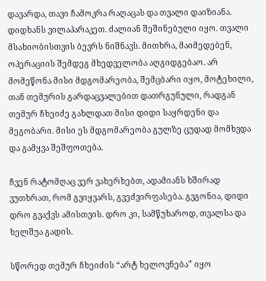დავარდა, თავი ჩამოკრა რაღაცას და თვალი დაიზიანა. დიდხანს ვილაპარაკეთ. ძალიან შეშინებული იყო. თვალი მსახიობისთვის ბევრს ნიშნავს. მითხრა, მაიმედებენ, ოპერაციის შემდეგ მხედველობა აღგიდგებაო. არ მომეწონა მისი მდგომარეობა, შემცბარი იყო, მოტეხილი, თან თემურის გარდაცვალებით დათრგუნული, რადგან თემურ ჩხეიძე გახლდათ მისი დიდი საყრდენი და მეგობარი. მისი ეს მდგომარეობა გულზე ცუდად მომხვდა და გამყვა შეშფოთება.

ჩვენ რატომღაც ვერ ვახერხებთ, ადამიანს ხშირად ვუთხრათ, რომ გვიყვარს, გვეძვირფასება. გვგონია, დიდი დრო გვაქვს ამისთვის. დრო კი, სამწუხაროდ, თვალსა და ხელშუა გადის.

სწორედ თემურ ჩხეიძის “არტ ხელოვნება” იყო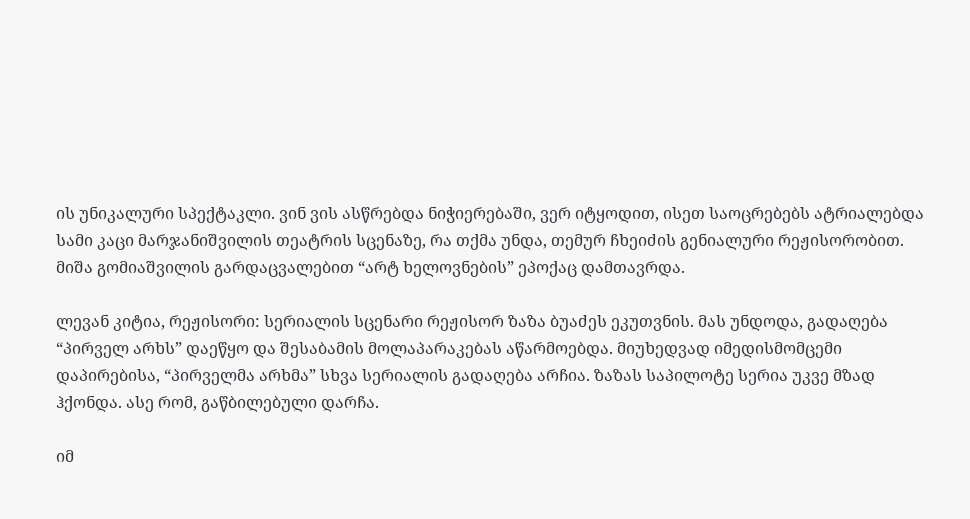ის უნიკალური სპექტაკლი. ვინ ვის ასწრებდა ნიჭიერებაში, ვერ იტყოდით, ისეთ საოცრებებს ატრიალებდა სამი კაცი მარჯანიშვილის თეატრის სცენაზე, რა თქმა უნდა, თემურ ჩხეიძის გენიალური რეჟისორობით. მიშა გომიაშვილის გარდაცვალებით “არტ ხელოვნების” ეპოქაც დამთავრდა.

ლევან კიტია, რეჟისორი: სერიალის სცენარი რეჟისორ ზაზა ბუაძეს ეკუთვნის. მას უნდოდა, გადაღება “პირველ არხს” დაეწყო და შესაბამის მოლაპარაკებას აწარმოებდა. მიუხედვად იმედისმომცემი დაპირებისა, “პირველმა არხმა” სხვა სერიალის გადაღება არჩია. ზაზას საპილოტე სერია უკვე მზად ჰქონდა. ასე რომ, გაწბილებული დარჩა.

იმ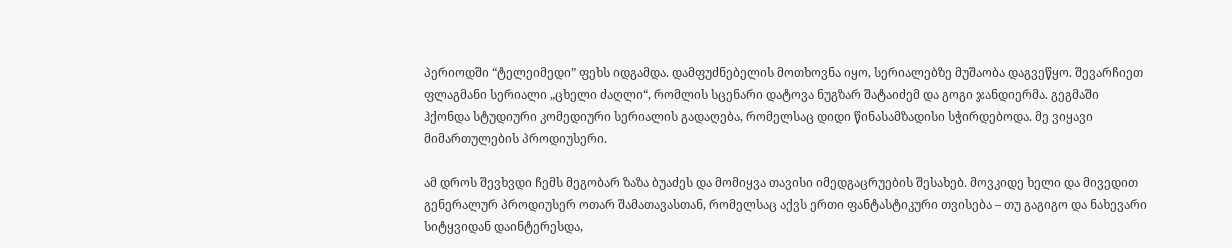პერიოდში “ტელეიმედი” ფეხს იდგამდა. დამფუძნებელის მოთხოვნა იყო, სერიალებზე მუშაობა დაგვეწყო. შევარჩიეთ ფლაგმანი სერიალი „ცხელი ძაღლი“, რომლის სცენარი დატოვა ნუგზარ შატაიძემ და გოგი ჯანდიერმა. გეგმაში ჰქონდა სტუდიური კომედიური სერიალის გადაღება, რომელსაც დიდი წინასამზადისი სჭირდებოდა. მე ვიყავი მიმართულების პროდიუსერი.

ამ დროს შევხვდი ჩემს მეგობარ ზაზა ბუაძეს და მომიყვა თავისი იმედგაცრუების შესახებ. მოვკიდე ხელი და მივედით გენერალურ პროდიუსერ ოთარ შამათავასთან, რომელსაც აქვს ერთი ფანტასტიკური თვისება – თუ გაგიგო და ნახევარი სიტყვიდან დაინტერესდა,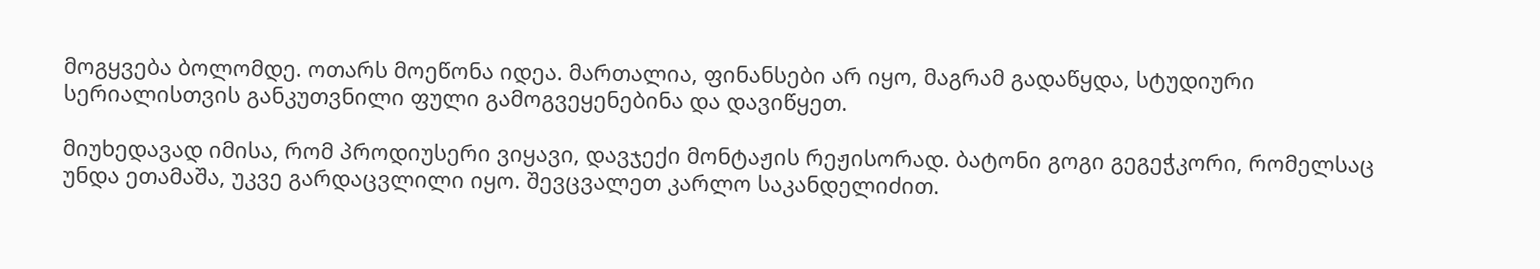მოგყვება ბოლომდე. ოთარს მოეწონა იდეა. მართალია, ფინანსები არ იყო, მაგრამ გადაწყდა, სტუდიური სერიალისთვის განკუთვნილი ფული გამოგვეყენებინა და დავიწყეთ.

მიუხედავად იმისა, რომ პროდიუსერი ვიყავი, დავჯექი მონტაჟის რეჟისორად. ბატონი გოგი გეგეჭკორი, რომელსაც უნდა ეთამაშა, უკვე გარდაცვლილი იყო. შევცვალეთ კარლო საკანდელიძით.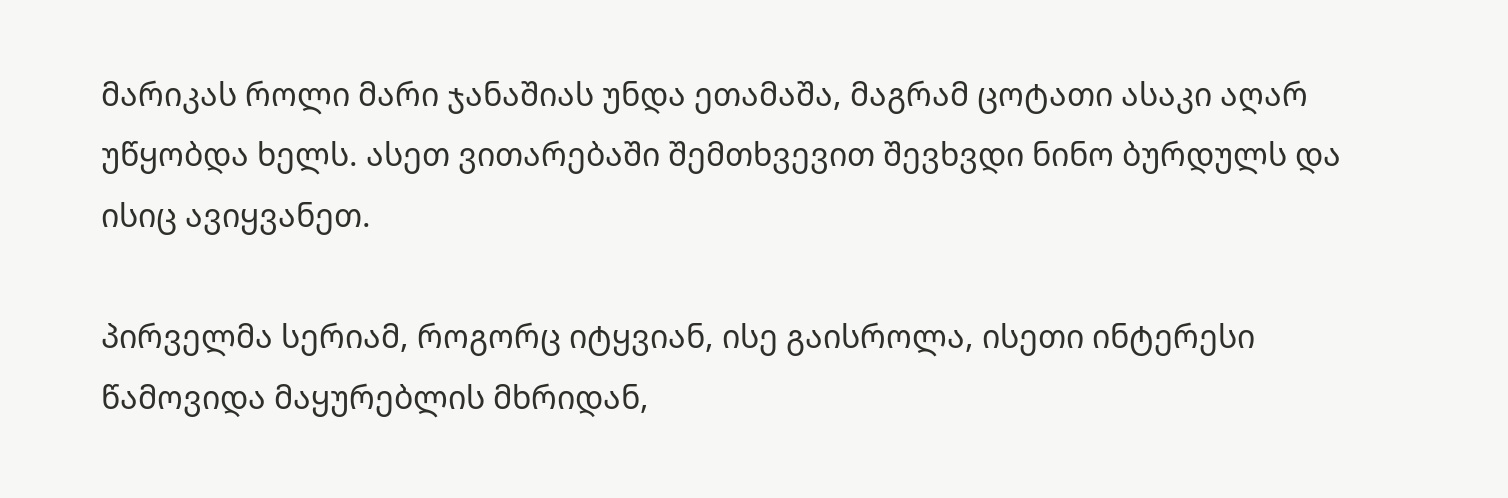მარიკას როლი მარი ჯანაშიას უნდა ეთამაშა, მაგრამ ცოტათი ასაკი აღარ უწყობდა ხელს. ასეთ ვითარებაში შემთხვევით შევხვდი ნინო ბურდულს და ისიც ავიყვანეთ.

პირველმა სერიამ, როგორც იტყვიან, ისე გაისროლა, ისეთი ინტერესი წამოვიდა მაყურებლის მხრიდან,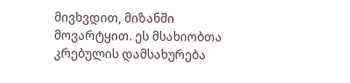მივხვდით, მიზანში მოვარტყით. ეს მსახიობთა კრებულის დამსახურება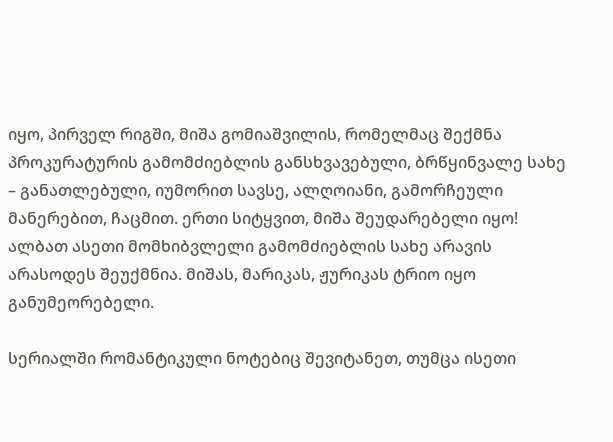იყო, პირველ რიგში, მიშა გომიაშვილის, რომელმაც შექმნა პროკურატურის გამომძიებლის განსხვავებული, ბრწყინვალე სახე – განათლებული, იუმორით სავსე, ალღოიანი, გამორჩეული მანერებით, ჩაცმით. ერთი სიტყვით, მიშა შეუდარებელი იყო! ალბათ ასეთი მომხიბვლელი გამომძიებლის სახე არავის არასოდეს შეუქმნია. მიშას, მარიკას, ჟურიკას ტრიო იყო განუმეორებელი.

სერიალში რომანტიკული ნოტებიც შევიტანეთ, თუმცა ისეთი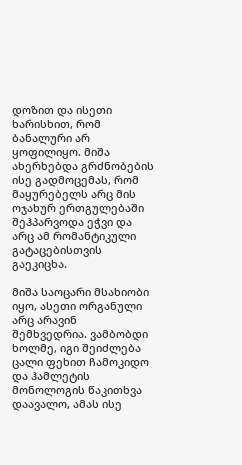დოზით და ისეთი ხარისხით, რომ ბანალური არ ყოფილიყო. მიშა ახერხებდა გრძნობების ისე გადმოცემას, რომ მაყურებელს არც მის ოჯახურ ერთგულებაში შეჰპარვოდა ეჭვი და არც ამ რომანტიკული გატაცებისთვის გაეკიცხა.

მიშა საოცარი მსახიობი იყო, ასეთი ორგანული არც არავინ შემხვედრია. ვამბობდი ხოლმე, იგი შეიძლება ცალი ფეხით ჩამოკიდო და ჰამლეტის მონოლოგის წაკითხვა დაავალო, ამას ისე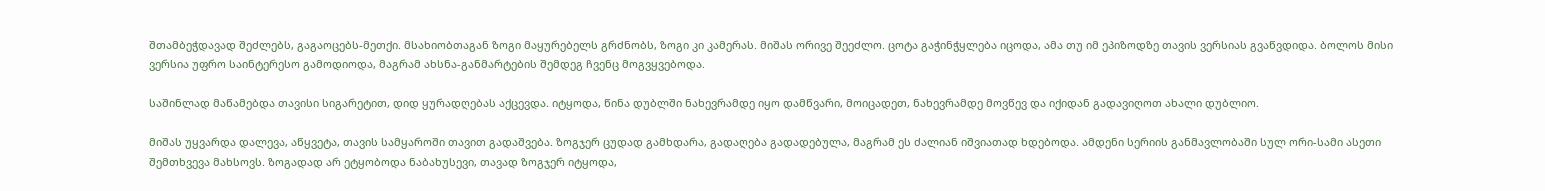შთამბეჭდავად შეძლებს, გაგაოცებს-მეთქი. მსახიობთაგან ზოგი მაყურებელს გრძნობს, ზოგი კი კამერას. მიშას ორივე შეეძლო. ცოტა გაჭინჭყლება იცოდა, ამა თუ იმ ეპიზოდზე თავის ვერსიას გვაწვდიდა. ბოლოს მისი ვერსია უფრო საინტერესო გამოდიოდა, მაგრამ ახსნა-განმარტების შემდეგ ჩვენც მოგვყვებოდა.

საშინლად მაწამებდა თავისი სიგარეტით, დიდ ყურადღებას აქცევდა. იტყოდა, წინა დუბლში ნახევრამდე იყო დამწვარი, მოიცადეთ, ნახევრამდე მოვწევ და იქიდან გადავიღოთ ახალი დუბლიო.

მიშას უყვარდა დალევა, აწყვეტა, თავის სამყაროში თავით გადაშვება. ზოგჯერ ცუდად გამხდარა, გადაღება გადადებულა, მაგრამ ეს ძალიან იშვიათად ხდებოდა. ამდენი სერიის განმავლობაში სულ ორი-სამი ასეთი შემთხვევა მახსოვს. ზოგადად არ ეტყობოდა ნაბახუსევი, თავად ზოგჯერ იტყოდა,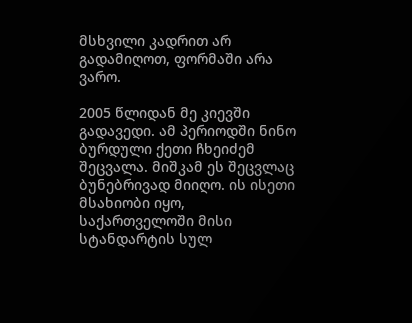მსხვილი კადრით არ გადამიღოთ, ფორმაში არა ვარო.

2005 წლიდან მე კიევში გადავედი. ამ პერიოდში ნინო ბურდული ქეთი ჩხეიძემ შეცვალა. მიშკამ ეს შეცვლაც ბუნებრივად მიიღო. ის ისეთი მსახიობი იყო, საქართველოში მისი სტანდარტის სულ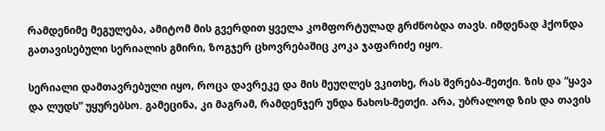რამდენიმე მეგულება, ამიტომ მის გვერდით ყველა კომფორტულად გრძნობდა თავს. იმდენად ჰქონდა გათავისებული სერიალის გმირი, ზოგჯერ ცხოვრებაშიც კოკა ჯაფარიძე იყო.

სერიალი დამთავრებული იყო, როცა დავრეკე და მის მეუღლეს ვკითხე, რას შვრება-მეთქი. ზის და “ყავა და ლუდს” უყურებსო. გამეცინა, კი მაგრამ, რამდენჯერ უნდა ნახოს-მეთქი. არა, უბრალოდ ზის და თავის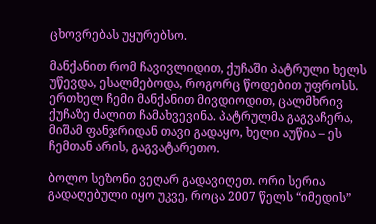ცხოვრებას უყურებსო.

მანქანით რომ ჩავივლიდით, ქუჩაში პატრული ხელს უწევდა, ესალმებოდა, როგორც წოდებით უფროსს. ერთხელ ჩემი მანქანით მივდიოდით, ცალმხრივ ქუჩაზე ძალით ჩამახვევინა. პატრულმა გაგვაჩერა, მიშამ ფანჯრიდან თავი გადაყო, ხელი აუწია – ეს ჩემთან არის, გაგვატარეთო.

ბოლო სეზონი ვეღარ გადავიღეთ. ორი სერია გადაღებული იყო უკვე, როცა 2007 წელს “იმედის”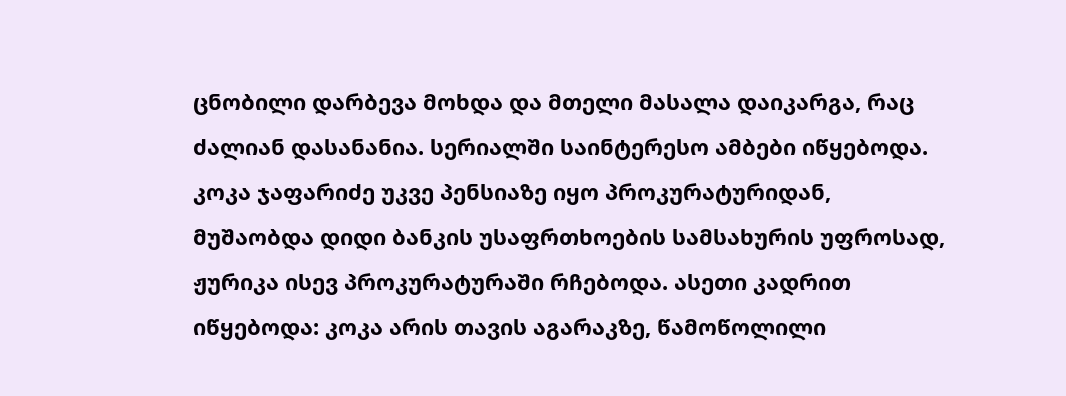ცნობილი დარბევა მოხდა და მთელი მასალა დაიკარგა, რაც ძალიან დასანანია. სერიალში საინტერესო ამბები იწყებოდა. კოკა ჯაფარიძე უკვე პენსიაზე იყო პროკურატურიდან, მუშაობდა დიდი ბანკის უსაფრთხოების სამსახურის უფროსად, ჟურიკა ისევ პროკურატურაში რჩებოდა. ასეთი კადრით იწყებოდა: კოკა არის თავის აგარაკზე, წამოწოლილი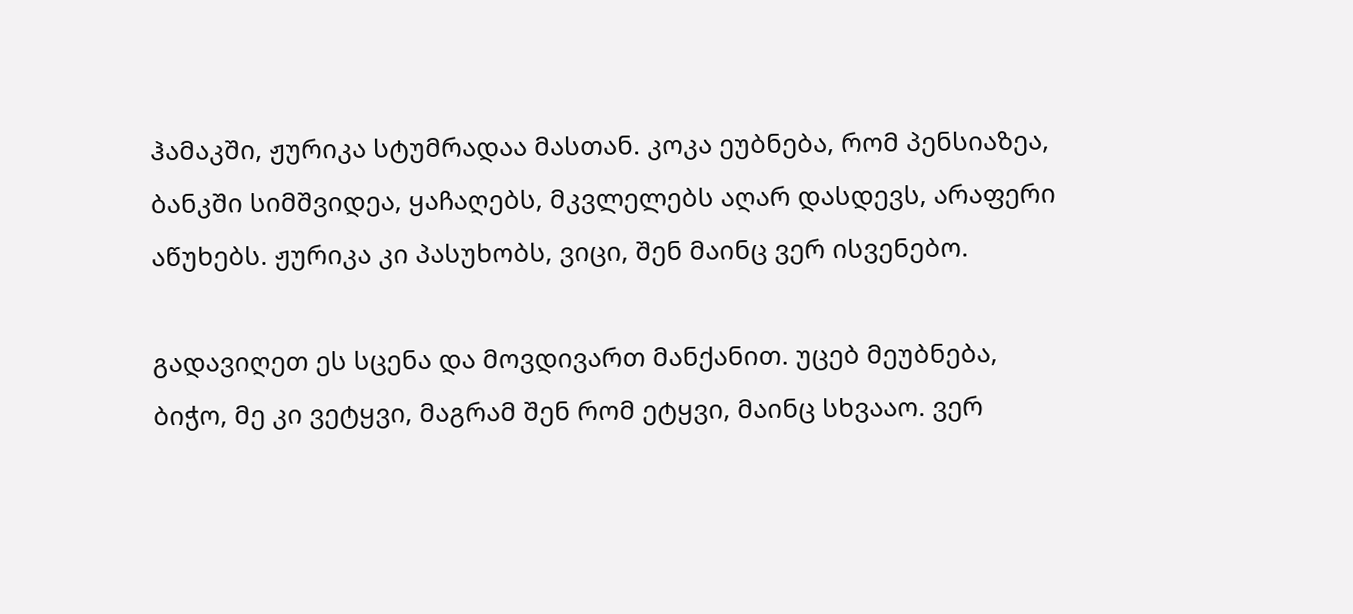ჰამაკში, ჟურიკა სტუმრადაა მასთან. კოკა ეუბნება, რომ პენსიაზეა, ბანკში სიმშვიდეა, ყაჩაღებს, მკვლელებს აღარ დასდევს, არაფერი აწუხებს. ჟურიკა კი პასუხობს, ვიცი, შენ მაინც ვერ ისვენებო.

გადავიღეთ ეს სცენა და მოვდივართ მანქანით. უცებ მეუბნება, ბიჭო, მე კი ვეტყვი, მაგრამ შენ რომ ეტყვი, მაინც სხვააო. ვერ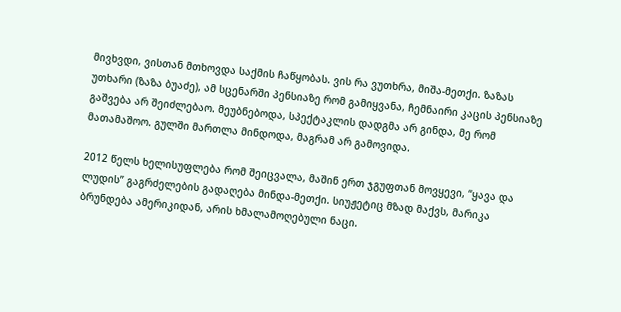მივხვდი, ვისთან მთხოვდა საქმის ჩაწყობას. ვის რა ვუთხრა, მიშა-მეთქი. ზაზას უთხარი (ზაზა ბუაძე), ამ სცენარში პენსიაზე რომ გამიყვანა, ჩემნაირი კაცის პენსიაზე გაშვება არ შეიძლებაო. მეუბნებოდა, სპექტაკლის დადგმა არ გინდა, მე რომ მათამაშოო. გულში მართლა მინდოდა, მაგრამ არ გამოვიდა.

2012 წელს ხელისუფლება რომ შეიცვალა, მაშინ ერთ ჯგუფთან მოვყევი, “ყავა და ლუდის” გაგრძელების გადაღება მინდა-მეთქი. სიუჟეტიც მზად მაქვს, მარიკა ბრუნდება ამერიკიდან, არის ხმალამოღებული ნაცი.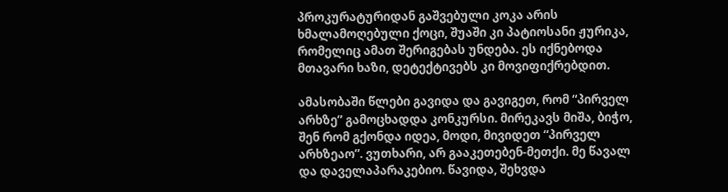პროკურატურიდან გაშვებული კოკა არის ხმალამოღებული ქოცი, შუაში კი პატიოსანი ჟურიკა, რომელიც ამათ შერიგებას უნდება. ეს იქნებოდა მთავარი ხაზი, დეტექტივებს კი მოვიფიქრებდით.

ამასობაში წლები გავიდა და გავიგეთ, რომ “პირველ არხზე” გამოცხადდა კონკურსი. მირეკავს მიშა, ბიჭო, შენ რომ გქონდა იდეა, მოდი, მივიდეთ “პირველ არხზეაო”. ვუთხარი, არ გააკეთებენ-მეთქი. მე წავალ და დაველაპარაკებიო. წავიდა, შეხვდა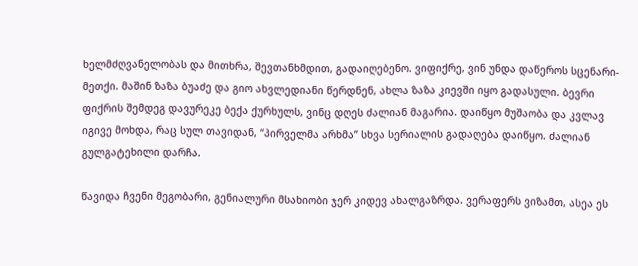ხელმძღვანელობას და მითხრა, შევთანხმდით, გადაიღებენო. ვიფიქრე, ვინ უნდა დაწეროს სცენარი-მეთქი. მაშინ ზაზა ბუაძე და გიო ახვლედიანი წერდნენ, ახლა ზაზა კიევში იყო გადასული. ბევრი ფიქრის შემდეგ დავურეკე ბექა ქურხულს, ვინც დღეს ძალიან მაგარია. დაიწყო მუშაობა და კვლავ იგივე მოხდა, რაც სულ თავიდან, “პირველმა არხმა” სხვა სერიალის გადაღება დაიწყო. ძალიან გულგატეხილი დარჩა.

წავიდა ჩვენი მეგობარი, გენიალური მსახიობი ჯერ კიდევ ახალგაზრდა. ვერაფერს ვიზამთ, ასეა ეს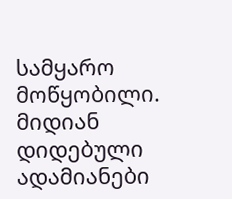სამყარო მოწყობილი. მიდიან დიდებული ადამიანები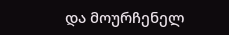და მოურჩენელ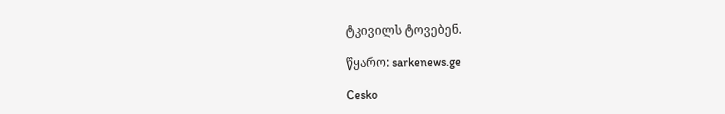ტკივილს ტოვებენ.

წყარო: sarkenews.ge

Cesko